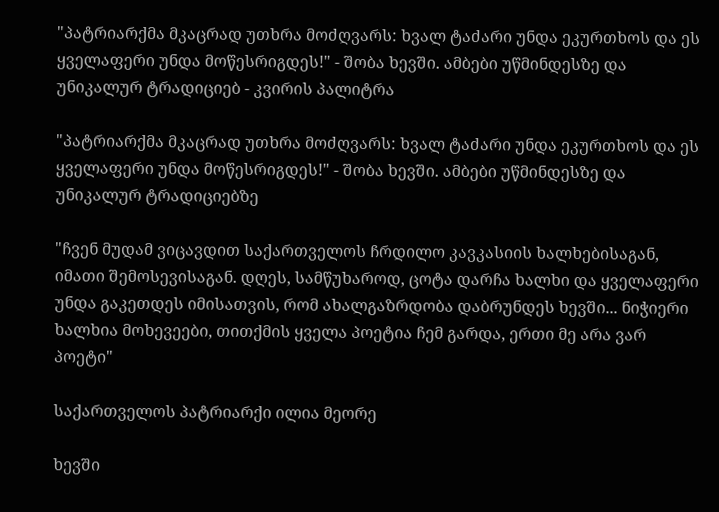"პატრიარქმა მკაცრად უთხრა მოძღვარს: ხვალ ტაძარი უნდა ეკურთხოს და ეს ყველაფერი უნდა მოწესრიგდეს!" - შობა ხევში. ამბები უწმინდესზე და უნიკალურ ტრადიციებ - კვირის პალიტრა

"პატრიარქმა მკაცრად უთხრა მოძღვარს: ხვალ ტაძარი უნდა ეკურთხოს და ეს ყველაფერი უნდა მოწესრიგდეს!" - შობა ხევში. ამბები უწმინდესზე და უნიკალურ ტრადიციებზე

"ჩვენ მუდამ ვიცავდით საქართველოს ჩრდილო კავკასიის ხალხებისაგან, იმათი შემოსევისაგან. დღეს, სამწუხაროდ, ცოტა დარჩა ხალხი და ყველაფერი უნდა გაკეთდეს იმისათვის, რომ ახალგაზრდობა დაბრუნდეს ხევში... ნიჭიერი ხალხია მოხევეები, თითქმის ყველა პოეტია ჩემ გარდა, ერთი მე არა ვარ პოეტი"

საქართველოს პატრიარქი ილია მეორე

ხევში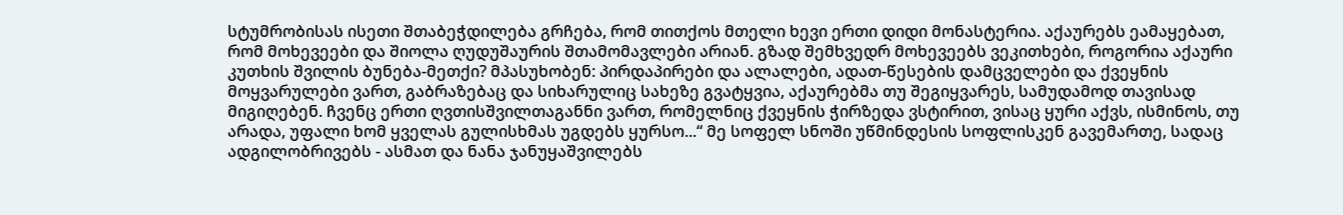სტუმრობისას ისეთი შთაბეჭდილება გრჩება, რომ თითქოს მთელი ხევი ერთი დიდი მონასტერია. აქაურებს ეამაყებათ, რომ მოხევეები და შიოლა ღუდუშაურის შთამომავლები არიან. გზად შემხვედრ მოხევეებს ვეკითხები, როგორია აქაური კუთხის შვილის ბუნება-მეთქი? მპასუხობენ: პირდაპირები და ალალები, ადათ-წესების დამცველები და ქვეყნის მოყვარულები ვართ, გაბრაზებაც და სიხარულიც სახეზე გვატყვია, აქაურებმა თუ შეგიყვარეს, სამუდამოდ თავისად მიგიღებენ. ჩვენც ერთი ღვთისშვილთაგანნი ვართ, რომელნიც ქვეყნის ჭირზედა ვსტირით, ვისაც ყური აქვს, ისმინოს, თუ არადა, უფალი ხომ ყველას გულისხმას უგდებს ყურსო...“ მე სოფელ სნოში უწმინდესის სოფლისკენ გავემართე, სადაც ადგილობრივებს - ასმათ და ნანა ჯანუყაშვილებს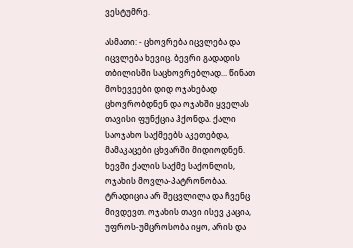ვესტუმრე.

ასმათი: - ცხოვრება იცვლება და იცვლება ხევიც. ბევრი გადადის თბილისში საცხოვრებლად... წინათ მოხევეები დიდ ოჯახებად ცხოვრობდნენ და ოჯახში ყველას თავისი ფუნქცია ჰქონდა. ქალი საოჯახო საქმეებს აკეთებდა, მამაკაცები ცხვარში მიდიოდნენ. ხევში ქალის საქმე საქონლის, ოჯახის მოვლა-პატრონობაა. ტრადიცია არ შეცვლილა და ჩვენც მივდევთ. ოჯახის თავი ისევ კაცია, უფროს-უმცროსობა იყო, არის და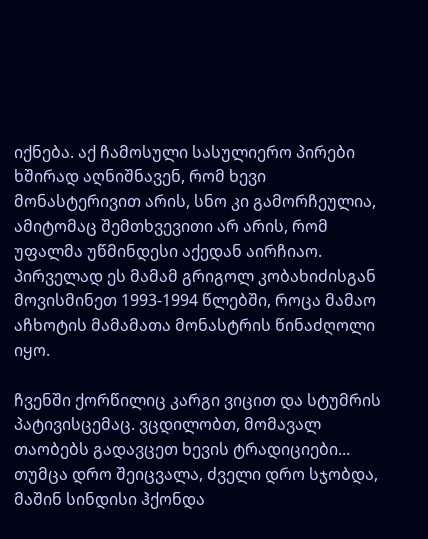იქნება. აქ ჩამოსული სასულიერო პირები ხშირად აღნიშნავენ, რომ ხევი მონასტერივით არის, სნო კი გამორჩეულია, ამიტომაც შემთხვევითი არ არის, რომ უფალმა უწმინდესი აქედან აირჩიაო. პირველად ეს მამამ გრიგოლ კობახიძისგან მოვისმინეთ 1993-1994 წლებში, როცა მამაო აჩხოტის მამამათა მონასტრის წინაძღოლი იყო.

ჩვენში ქორწილიც კარგი ვიცით და სტუმრის პატივისცემაც. ვცდილობთ, მომავალ თაობებს გადავცეთ ხევის ტრადიციები... თუმცა დრო შეიცვალა, ძველი დრო სჯობდა, მაშინ სინდისი ჰქონდა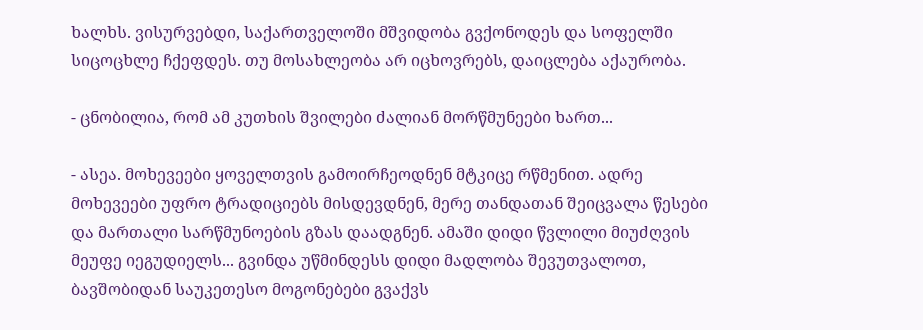ხალხს. ვისურვებდი, საქართველოში მშვიდობა გვქონოდეს და სოფელში სიცოცხლე ჩქეფდეს. თუ მოსახლეობა არ იცხოვრებს, დაიცლება აქაურობა.

- ცნობილია, რომ ამ კუთხის შვილები ძალიან მორწმუნეები ხართ...

- ასეა. მოხევეები ყოველთვის გამოირჩეოდნენ მტკიცე რწმენით. ადრე მოხევეები უფრო ტრადიციებს მისდევდნენ, მერე თანდათან შეიცვალა წესები და მართალი სარწმუნოების გზას დაადგნენ. ამაში დიდი წვლილი მიუძღვის მეუფე იეგუდიელს... გვინდა უწმინდესს დიდი მადლობა შევუთვალოთ, ბავშობიდან საუკეთესო მოგონებები გვაქვს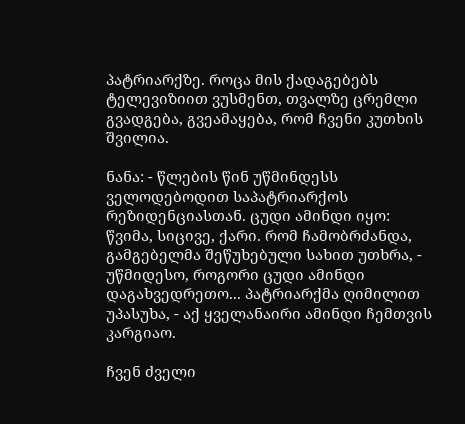პატრიარქზე. როცა მის ქადაგებებს ტელევიზიით ვუსმენთ, თვალზე ცრემლი გვადგება, გვეამაყება, რომ ჩვენი კუთხის შვილია.

ნანა: - წლების წინ უწმინდესს ველოდებოდით საპატრიარქოს რეზიდენციასთან. ცუდი ამინდი იყო: წვიმა, სიცივე, ქარი. რომ ჩამობრძანდა, გამგებელმა შეწუხებული სახით უთხრა, - უწმიდესო, როგორი ცუდი ამინდი დაგახვედრეთო... პატრიარქმა ღიმილით უპასუხა, - აქ ყველანაირი ამინდი ჩემთვის კარგიაო.

ჩვენ ძველი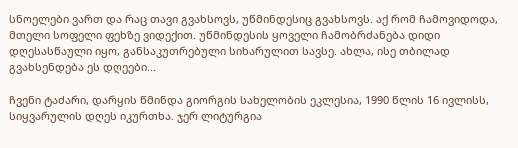სნოელები ვართ და რაც თავი გვახსოვს, უწმინდესიც გვახსოვს. აქ რომ ჩამოვიდოდა, მთელი სოფელი ფეხზე ვიდექით. უწმინდესის ყოველი ჩამობრძანება დიდი დღესასწაული იყო, განსაკუთრებული სიხარულით სავსე. ახლა, ისე თბილად გვახსენდება ეს დღეები...

ჩვენი ტაძარი, დარყის წმინდა გიორგის სახელობის ეკლესია, 1990 წლის 16 ივლისს, სიყვარულის დღეს იკურთხა. ჯერ ლიტურგია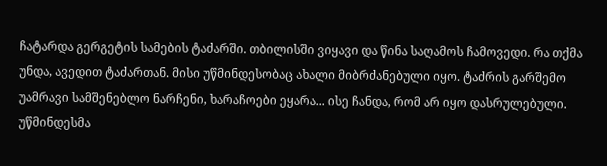ჩატარდა გერგეტის სამების ტაძარში. თბილისში ვიყავი და წინა საღამოს ჩამოვედი. რა თქმა უნდა, ავედით ტაძართან. მისი უწმინდესობაც ახალი მიბრძანებული იყო. ტაძრის გარშემო უამრავი სამშენებლო ნარჩენი, ხარაჩოები ეყარა... ისე ჩანდა, რომ არ იყო დასრულებული. უწმინდესმა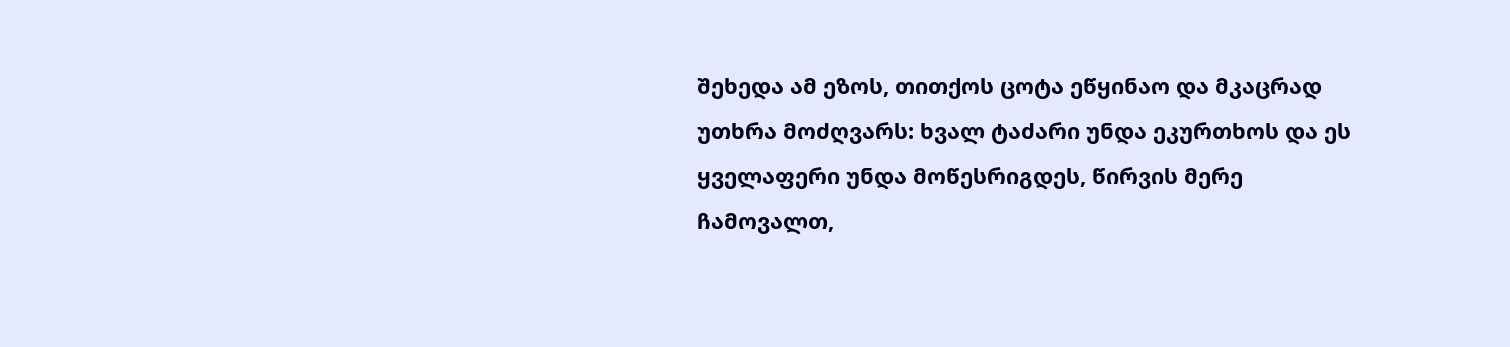შეხედა ამ ეზოს, თითქოს ცოტა ეწყინაო და მკაცრად უთხრა მოძღვარს: ხვალ ტაძარი უნდა ეკურთხოს და ეს ყველაფერი უნდა მოწესრიგდეს, წირვის მერე ჩამოვალთ,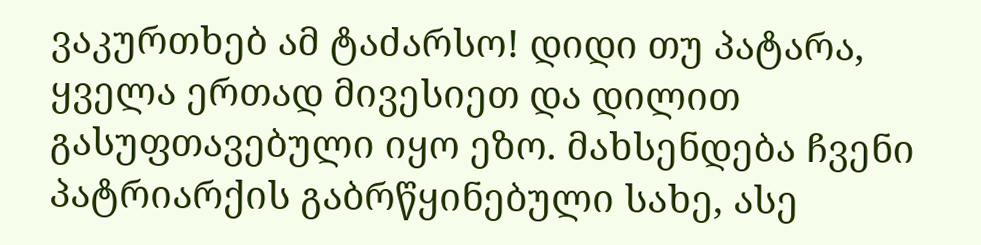ვაკურთხებ ამ ტაძარსო! დიდი თუ პატარა, ყველა ერთად მივესიეთ და დილით გასუფთავებული იყო ეზო. მახსენდება ჩვენი პატრიარქის გაბრწყინებული სახე, ასე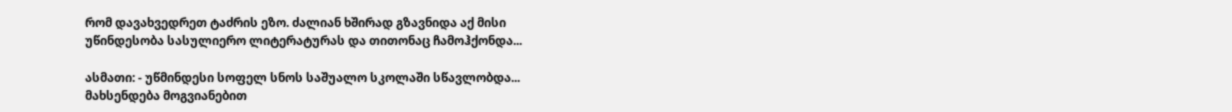რომ დავახვედრეთ ტაძრის ეზო. ძალიან ხშირად გზავნიდა აქ მისი უწინდესობა სასულიერო ლიტერატურას და თითონაც ჩამოჰქონდა...

ასმათი: - უწმინდესი სოფელ სნოს საშუალო სკოლაში სწავლობდა... მახსენდება მოგვიანებით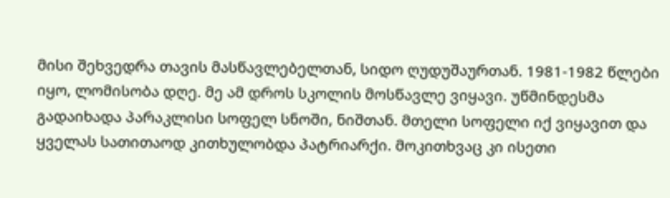მისი შეხვედრა თავის მასწავლებელთან, სიდო ღუდუშაურთან. 1981-1982 წლები იყო, ლომისობა დღე. მე ამ დროს სკოლის მოსწავლე ვიყავი. უწმინდესმა გადაიხადა პარაკლისი სოფელ სნოში, ნიშთან. მთელი სოფელი იქ ვიყავით და ყველას სათითაოდ კითხულობდა პატრიარქი. მოკითხვაც კი ისეთი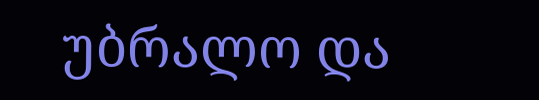უბრალო და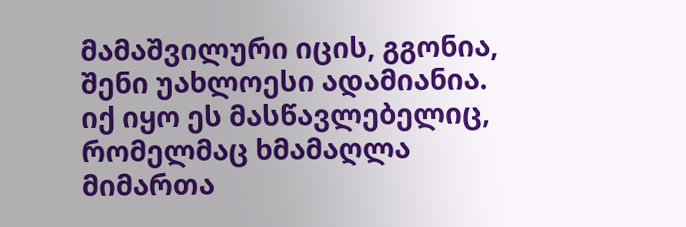მამაშვილური იცის, გგონია, შენი უახლოესი ადამიანია. იქ იყო ეს მასწავლებელიც, რომელმაც ხმამაღლა მიმართა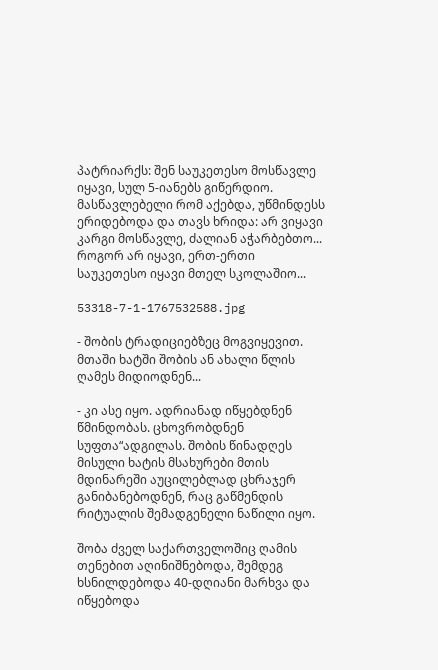პატრიარქს: შენ საუკეთესო მოსწავლე იყავი, სულ 5-იანებს გიწერდიო. მასწავლებელი რომ აქებდა, უწმინდესს ერიდებოდა და თავს ხრიდა: არ ვიყავი კარგი მოსწავლე, ძალიან აჭარბებთო... როგორ არ იყავი, ერთ-ერთი საუკეთესო იყავი მთელ სკოლაშიო...

53318-7-1-1767532588.jpg

- შობის ტრადიციებზეც მოგვიყევით. მთაში ხატში შობის ან ახალი წლის ღამეს მიდიოდნენ...

- კი ასე იყო. ადრიანად იწყებდნენ წმინდობას. ცხოვრობდნენ სუფთა“ადგილას. შობის წინადღეს მისული ხატის მსახურები მთის მდინარეში აუცილებლად ცხრაჯერ განიბანებოდნენ, რაც გაწმენდის რიტუალის შემადგენელი ნაწილი იყო.

შობა ძველ საქართველოშიც ღამის თენებით აღინიშნებოდა, შემდეგ ხსნილდებოდა 40-დღიანი მარხვა და იწყებოდა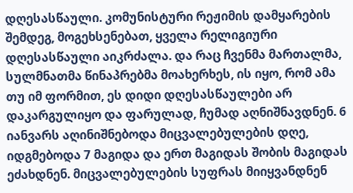დღესასწაული. კომუნისტური რეჟიმის დამყარების შემდეგ, მოგეხსენებათ, ყველა რელიგიური დღესასწაული აიკრძალა. და რაც ჩვენმა მართალმა, სულმნათმა წინაპრებმა მოახერხეს, ის იყო, რომ ამა თუ იმ ფორმით, ეს დიდი დღესასწაულები არ დაკარგულიყო და ფარულად, ჩუმად აღნიშნავდნენ. 6 იანვარს აღინიშნებოდა მიცვალებულების დღე, იდგმებოდა 7 მაგიდა და ერთ მაგიდას შობის მაგიდას ეძახდნენ. მიცვალებულების სუფრას მიიყვანდნენ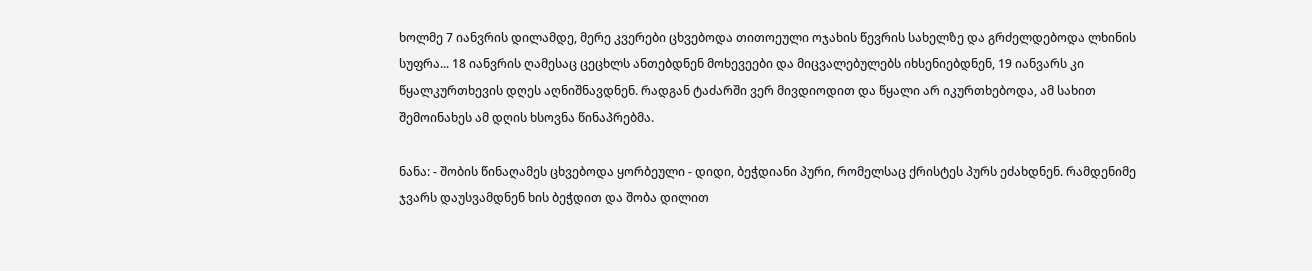ხოლმე 7 იანვრის დილამდე, მერე კვერები ცხვებოდა თითოეული ოჯახის წევრის სახელზე და გრძელდებოდა ლხინის სუფრა... 18 იანვრის ღამესაც ცეცხლს ანთებდნენ მოხევეები და მიცვალებულებს იხსენიებდნენ, 19 იანვარს კი წყალკურთხევის დღეს აღნიშნავდნენ. რადგან ტაძარში ვერ მივდიოდით და წყალი არ იკურთხებოდა, ამ სახით შემოინახეს ამ დღის ხსოვნა წინაპრებმა.

ნანა: - შობის წინაღამეს ცხვებოდა ყორბეული - დიდი, ბეჭდიანი პური, რომელსაც ქრისტეს პურს ეძახდნენ. რამდენიმე ჯვარს დაუსვამდნენ ხის ბეჭდით და შობა დილით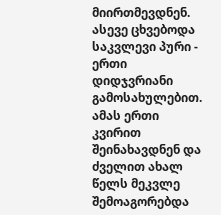მიირთმევდნენ. ასევე ცხვებოდა საკვლევი პური - ერთი დიდჯვრიანი გამოსახულებით. ამას ერთი კვირით შეინახავდნენ და ძველით ახალ წელს მეკვლე შემოაგორებდა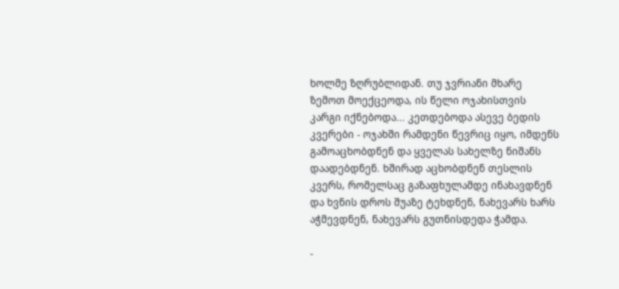ხოლმე ზღრუბლიდან. თუ ჯვრიანი მხარე ზემოთ მოექცეოდა, ის წელი ოჯახისთვის კარგი იქნებოდა... კეთდებოდა ასევე ბედის კვერები - ოჯახში რამდენი წევრიც იყო, იმდენს გამოაცხობდნენ და ყველას სახელზე ნიშანს დაადებდნენ. ხშირად აცხობდნენ თესლის კვერს, რომელსაც გაზაფხულამდე ინახავდნენ და ხვნის დროს შუაზე ტეხდნენ, ნახევარს ხარს აჭმევდნენ, ნახევარს გუთნისდედა ჭამდა.

-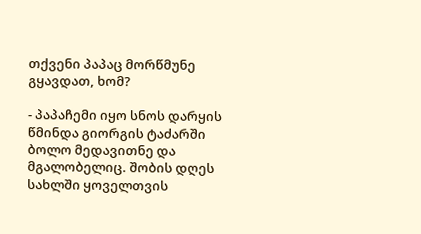თქვენი პაპაც მორწმუნე გყავდათ, ხომ?

- პაპაჩემი იყო სნოს დარყის წმინდა გიორგის ტაძარში ბოლო მედავითნე და მგალობელიც. შობის დღეს სახლში ყოველთვის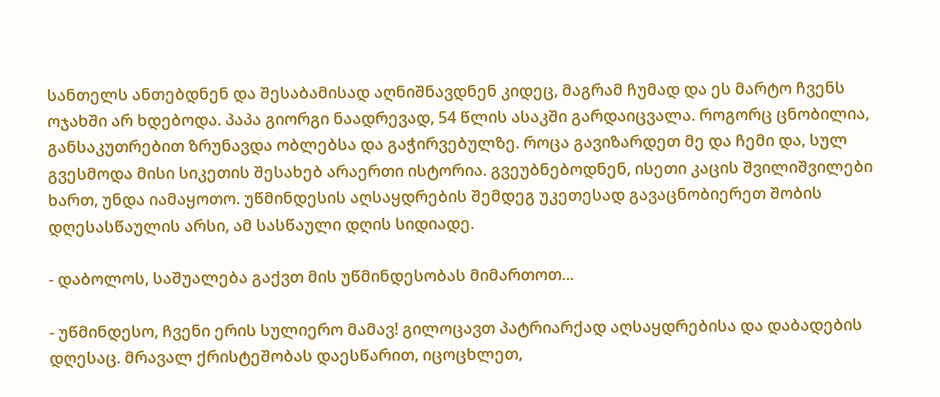სანთელს ანთებდნენ და შესაბამისად აღნიშნავდნენ კიდეც, მაგრამ ჩუმად და ეს მარტო ჩვენს ოჯახში არ ხდებოდა. პაპა გიორგი ნაადრევად, 54 წლის ასაკში გარდაიცვალა. როგორც ცნობილია, განსაკუთრებით ზრუნავდა ობლებსა და გაჭირვებულზე. როცა გავიზარდეთ მე და ჩემი და, სულ გვესმოდა მისი სიკეთის შესახებ არაერთი ისტორია. გვეუბნებოდნენ, ისეთი კაცის შვილიშვილები ხართ, უნდა იამაყოთო. უწმინდესის აღსაყდრების შემდეგ უკეთესად გავაცნობიერეთ შობის დღესასწაულის არსი, ამ სასწაული დღის სიდიადე.

- დაბოლოს, საშუალება გაქვთ მის უწმინდესობას მიმართოთ...

- უწმინდესო, ჩვენი ერის სულიერო მამავ! გილოცავთ პატრიარქად აღსაყდრებისა და დაბადების დღესაც. მრავალ ქრისტეშობას დაესწარით, იცოცხლეთ,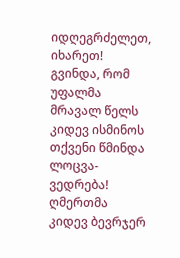იდღეგრძელეთ, იხარეთ! გვინდა, რომ უფალმა მრავალ წელს კიდევ ისმინოს თქვენი წმინდა ლოცვა-ვედრება! ღმერთმა კიდევ ბევრჯერ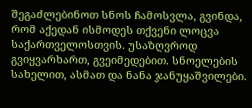შეგაძლებინოთ სნოს ჩამოსვლა, გვინდა, რომ აქედან ისმოდეს თქვენი ლოცვა საქართველოსთვის. უსაზღვროდ გვიყვარხართ, გვეიმედებით. სნოელების სახელით, ასმათ და ნანა ჯანუყაშვილები.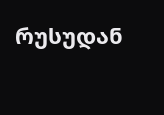რუსუდან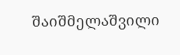შაიშმელაშვილი